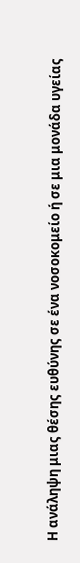Η ανάληψη μιας θέσης ευθύνης σε ένα νοσοκομείο ή σε μια μονάδα υγείας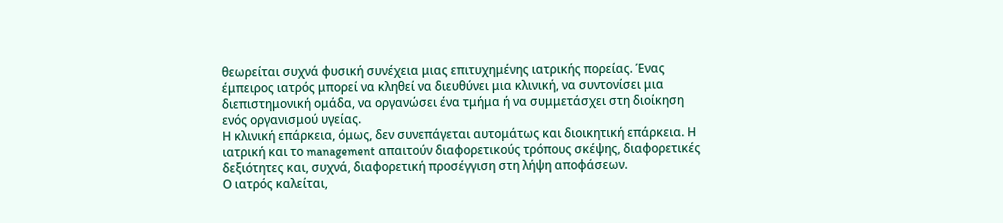θεωρείται συχνά φυσική συνέχεια μιας επιτυχημένης ιατρικής πορείας. Ένας έμπειρος ιατρός μπορεί να κληθεί να διευθύνει μια κλινική, να συντονίσει μια διεπιστημονική ομάδα, να οργανώσει ένα τμήμα ή να συμμετάσχει στη διοίκηση ενός οργανισμού υγείας.
Η κλινική επάρκεια, όμως, δεν συνεπάγεται αυτομάτως και διοικητική επάρκεια. Η ιατρική και το management απαιτούν διαφορετικούς τρόπους σκέψης, διαφορετικές δεξιότητες και, συχνά, διαφορετική προσέγγιση στη λήψη αποφάσεων.
Ο ιατρός καλείται,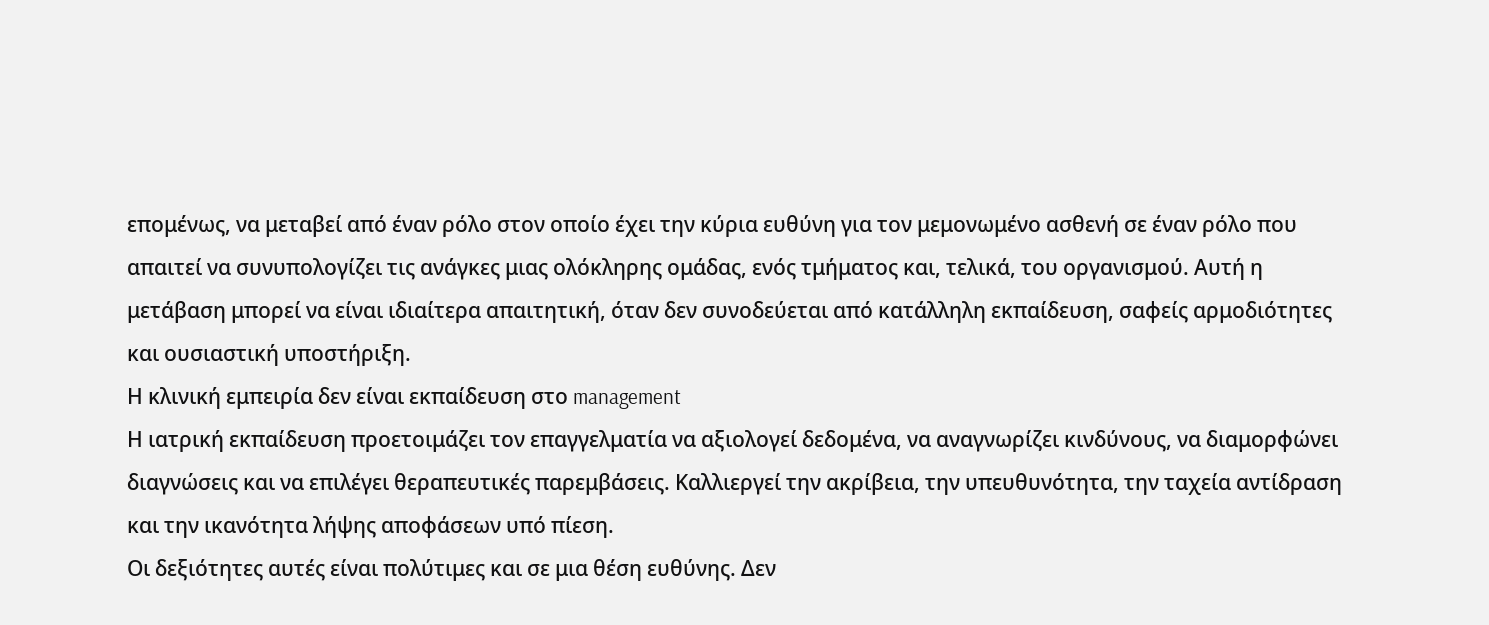επομένως, να μεταβεί από έναν ρόλο στον οποίο έχει την κύρια ευθύνη για τον μεμονωμένο ασθενή σε έναν ρόλο που απαιτεί να συνυπολογίζει τις ανάγκες μιας ολόκληρης ομάδας, ενός τμήματος και, τελικά, του οργανισμού. Αυτή η μετάβαση μπορεί να είναι ιδιαίτερα απαιτητική, όταν δεν συνοδεύεται από κατάλληλη εκπαίδευση, σαφείς αρμοδιότητες και ουσιαστική υποστήριξη.
Η κλινική εμπειρία δεν είναι εκπαίδευση στο management
Η ιατρική εκπαίδευση προετοιμάζει τον επαγγελματία να αξιολογεί δεδομένα, να αναγνωρίζει κινδύνους, να διαμορφώνει διαγνώσεις και να επιλέγει θεραπευτικές παρεμβάσεις. Καλλιεργεί την ακρίβεια, την υπευθυνότητα, την ταχεία αντίδραση και την ικανότητα λήψης αποφάσεων υπό πίεση.
Οι δεξιότητες αυτές είναι πολύτιμες και σε μια θέση ευθύνης. Δεν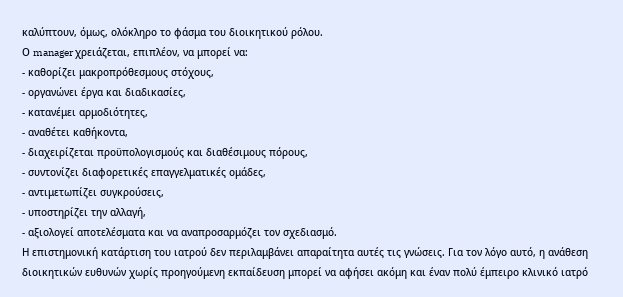καλύπτουν, όμως, ολόκληρο το φάσμα του διοικητικού ρόλου.
Ο manager χρειάζεται, επιπλέον, να μπορεί να:
- καθορίζει μακροπρόθεσμους στόχους,
- οργανώνει έργα και διαδικασίες,
- κατανέμει αρμοδιότητες,
- αναθέτει καθήκοντα,
- διαχειρίζεται προϋπολογισμούς και διαθέσιμους πόρους,
- συντονίζει διαφορετικές επαγγελματικές ομάδες,
- αντιμετωπίζει συγκρούσεις,
- υποστηρίζει την αλλαγή,
- αξιολογεί αποτελέσματα και να αναπροσαρμόζει τον σχεδιασμό.
Η επιστημονική κατάρτιση του ιατρού δεν περιλαμβάνει απαραίτητα αυτές τις γνώσεις. Για τον λόγο αυτό, η ανάθεση διοικητικών ευθυνών χωρίς προηγούμενη εκπαίδευση μπορεί να αφήσει ακόμη και έναν πολύ έμπειρο κλινικό ιατρό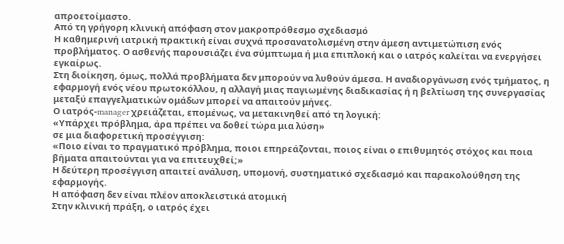απροετοίμαστο.
Από τη γρήγορη κλινική απόφαση στον μακροπρόθεσμο σχεδιασμό
Η καθημερινή ιατρική πρακτική είναι συχνά προσανατολισμένη στην άμεση αντιμετώπιση ενός προβλήματος. Ο ασθενής παρουσιάζει ένα σύμπτωμα ή μια επιπλοκή και ο ιατρός καλείται να ενεργήσει εγκαίρως.
Στη διοίκηση, όμως, πολλά προβλήματα δεν μπορούν να λυθούν άμεσα. Η αναδιοργάνωση ενός τμήματος, η εφαρμογή ενός νέου πρωτοκόλλου, η αλλαγή μιας παγιωμένης διαδικασίας ή η βελτίωση της συνεργασίας μεταξύ επαγγελματικών ομάδων μπορεί να απαιτούν μήνες.
Ο ιατρός-manager χρειάζεται, επομένως, να μετακινηθεί από τη λογική:
«Υπάρχει πρόβλημα, άρα πρέπει να δοθεί τώρα μια λύση»
σε μια διαφορετική προσέγγιση:
«Ποιο είναι το πραγματικό πρόβλημα, ποιοι επηρεάζονται, ποιος είναι ο επιθυμητός στόχος και ποια βήματα απαιτούνται για να επιτευχθεί;»
Η δεύτερη προσέγγιση απαιτεί ανάλυση, υπομονή, συστηματικό σχεδιασμό και παρακολούθηση της εφαρμογής.
Η απόφαση δεν είναι πλέον αποκλειστικά ατομική
Στην κλινική πράξη, ο ιατρός έχει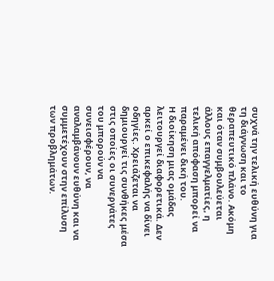συχνά την τελική ευθύνη για τη διάγνωση και το θεραπευτικό πλάνο. Ακόμη και όταν συμβουλεύεται άλλους επαγγελματίες, η τελική απόφαση μπορεί να παραμένει δική του.
Η διοίκηση μιας ομάδας λειτουργεί διαφορετικά. Δεν αρκεί ο επικεφαλής να δίνει οδηγίες. Χρειάζεται να δημιουργεί τις συνθήκες μέσα στις οποίες οι συνεργάτες του μπορούν να συνεισφέρουν, να αναλαμβάνουν ευθύνη και να συμμετέχουν στην επίλυση των προβλημάτων.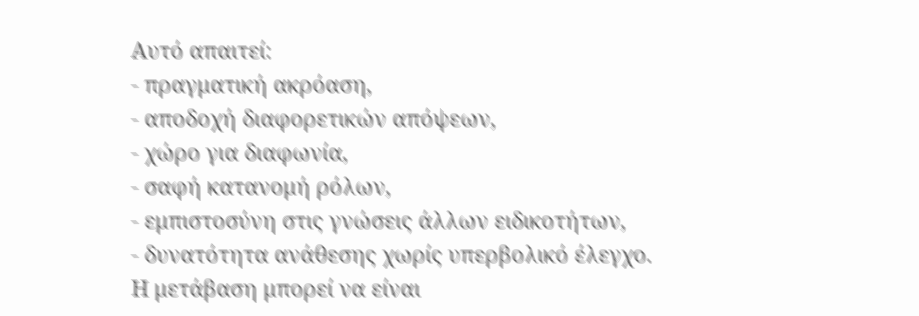Αυτό απαιτεί:
- πραγματική ακρόαση,
- αποδοχή διαφορετικών απόψεων,
- χώρο για διαφωνία,
- σαφή κατανομή ρόλων,
- εμπιστοσύνη στις γνώσεις άλλων ειδικοτήτων,
- δυνατότητα ανάθεσης χωρίς υπερβολικό έλεγχο.
Η μετάβαση μπορεί να είναι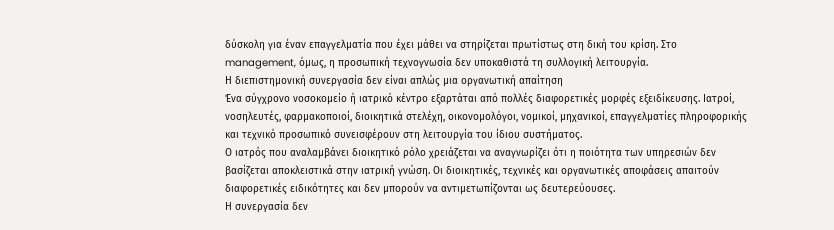δύσκολη για έναν επαγγελματία που έχει μάθει να στηρίζεται πρωτίστως στη δική του κρίση. Στο management, όμως, η προσωπική τεχνογνωσία δεν υποκαθιστά τη συλλογική λειτουργία.
Η διεπιστημονική συνεργασία δεν είναι απλώς μια οργανωτική απαίτηση
Ένα σύγχρονο νοσοκομείο ή ιατρικό κέντρο εξαρτάται από πολλές διαφορετικές μορφές εξειδίκευσης. Ιατροί, νοσηλευτές, φαρμακοποιοί, διοικητικά στελέχη, οικονομολόγοι, νομικοί, μηχανικοί, επαγγελματίες πληροφορικής και τεχνικό προσωπικό συνεισφέρουν στη λειτουργία του ίδιου συστήματος.
Ο ιατρός που αναλαμβάνει διοικητικό ρόλο χρειάζεται να αναγνωρίζει ότι η ποιότητα των υπηρεσιών δεν βασίζεται αποκλειστικά στην ιατρική γνώση. Οι διοικητικές, τεχνικές και οργανωτικές αποφάσεις απαιτούν διαφορετικές ειδικότητες και δεν μπορούν να αντιμετωπίζονται ως δευτερεύουσες.
Η συνεργασία δεν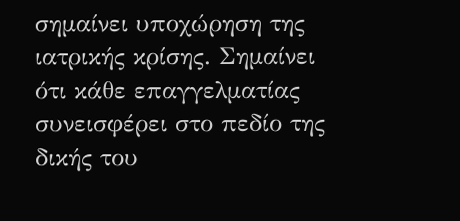σημαίνει υποχώρηση της ιατρικής κρίσης. Σημαίνει ότι κάθε επαγγελματίας συνεισφέρει στο πεδίο της δικής του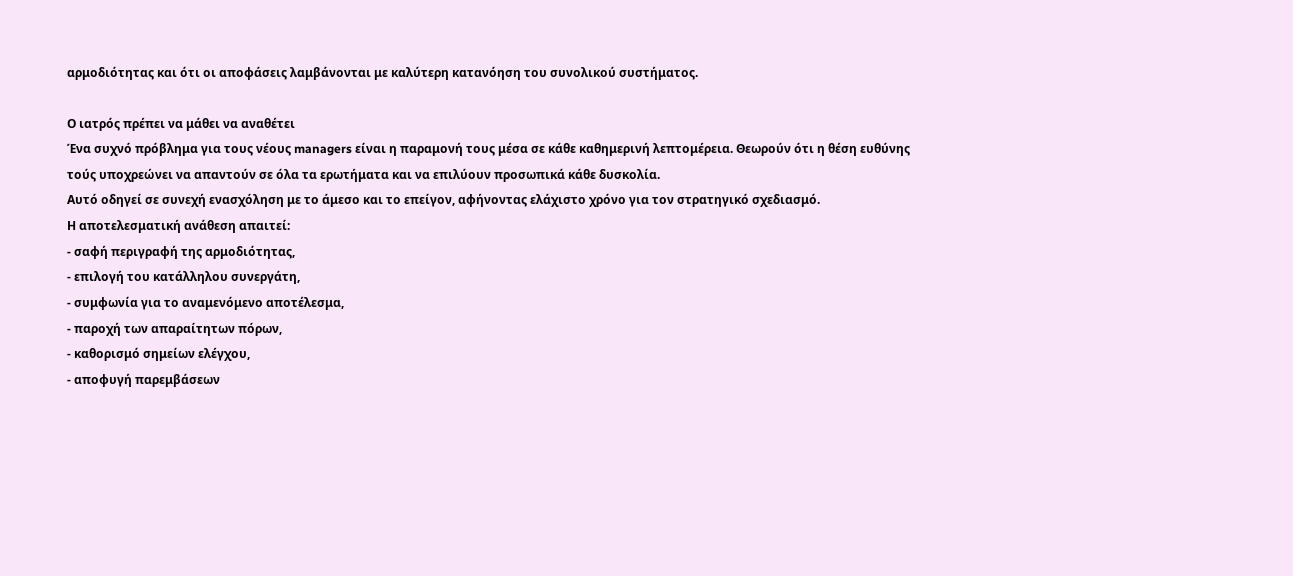αρμοδιότητας και ότι οι αποφάσεις λαμβάνονται με καλύτερη κατανόηση του συνολικού συστήματος.

Ο ιατρός πρέπει να μάθει να αναθέτει
Ένα συχνό πρόβλημα για τους νέους managers είναι η παραμονή τους μέσα σε κάθε καθημερινή λεπτομέρεια. Θεωρούν ότι η θέση ευθύνης τούς υποχρεώνει να απαντούν σε όλα τα ερωτήματα και να επιλύουν προσωπικά κάθε δυσκολία.
Αυτό οδηγεί σε συνεχή ενασχόληση με το άμεσο και το επείγον, αφήνοντας ελάχιστο χρόνο για τον στρατηγικό σχεδιασμό.
Η αποτελεσματική ανάθεση απαιτεί:
- σαφή περιγραφή της αρμοδιότητας,
- επιλογή του κατάλληλου συνεργάτη,
- συμφωνία για το αναμενόμενο αποτέλεσμα,
- παροχή των απαραίτητων πόρων,
- καθορισμό σημείων ελέγχου,
- αποφυγή παρεμβάσεων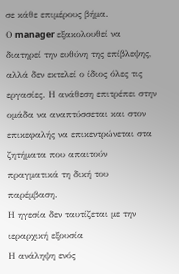σε κάθε επιμέρους βήμα.
Ο manager εξακολουθεί να διατηρεί την ευθύνη της επίβλεψης, αλλά δεν εκτελεί ο ίδιος όλες τις εργασίες. Η ανάθεση επιτρέπει στην ομάδα να αναπτύσσεται και στον επικεφαλής να επικεντρώνεται στα ζητήματα που απαιτούν πραγματικά τη δική του παρέμβαση.
Η ηγεσία δεν ταυτίζεται με την ιεραρχική εξουσία
Η ανάληψη ενός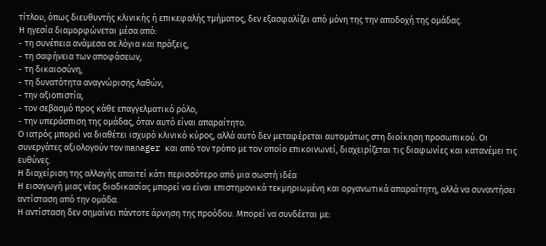τίτλου, όπως διευθυντής κλινικής ή επικεφαλής τμήματος, δεν εξασφαλίζει από μόνη της την αποδοχή της ομάδας.
Η ηγεσία διαμορφώνεται μέσα από:
- τη συνέπεια ανάμεσα σε λόγια και πράξεις,
- τη σαφήνεια των αποφάσεων,
- τη δικαιοσύνη,
- τη δυνατότητα αναγνώρισης λαθών,
- την αξιοπιστία,
- τον σεβασμό προς κάθε επαγγελματικό ρόλο,
- την υπεράσπιση της ομάδας, όταν αυτό είναι απαραίτητο.
Ο ιατρός μπορεί να διαθέτει ισχυρό κλινικό κύρος, αλλά αυτό δεν μεταφέρεται αυτομάτως στη διοίκηση προσωπικού. Οι συνεργάτες αξιολογούν τον manager και από τον τρόπο με τον οποίο επικοινωνεί, διαχειρίζεται τις διαφωνίες και κατανέμει τις ευθύνες.
Η διαχείριση της αλλαγής απαιτεί κάτι περισσότερο από μια σωστή ιδέα
Η εισαγωγή μιας νέας διαδικασίας μπορεί να είναι επιστημονικά τεκμηριωμένη και οργανωτικά απαραίτητη, αλλά να συναντήσει αντίσταση από την ομάδα.
Η αντίσταση δεν σημαίνει πάντοτε άρνηση της προόδου. Μπορεί να συνδέεται με: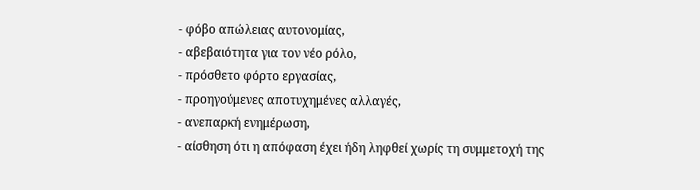- φόβο απώλειας αυτονομίας,
- αβεβαιότητα για τον νέο ρόλο,
- πρόσθετο φόρτο εργασίας,
- προηγούμενες αποτυχημένες αλλαγές,
- ανεπαρκή ενημέρωση,
- αίσθηση ότι η απόφαση έχει ήδη ληφθεί χωρίς τη συμμετοχή της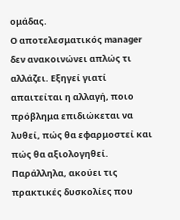ομάδας.
Ο αποτελεσματικός manager δεν ανακοινώνει απλώς τι αλλάζει. Εξηγεί γιατί απαιτείται η αλλαγή, ποιο πρόβλημα επιδιώκεται να λυθεί, πώς θα εφαρμοστεί και πώς θα αξιολογηθεί.
Παράλληλα, ακούει τις πρακτικές δυσκολίες που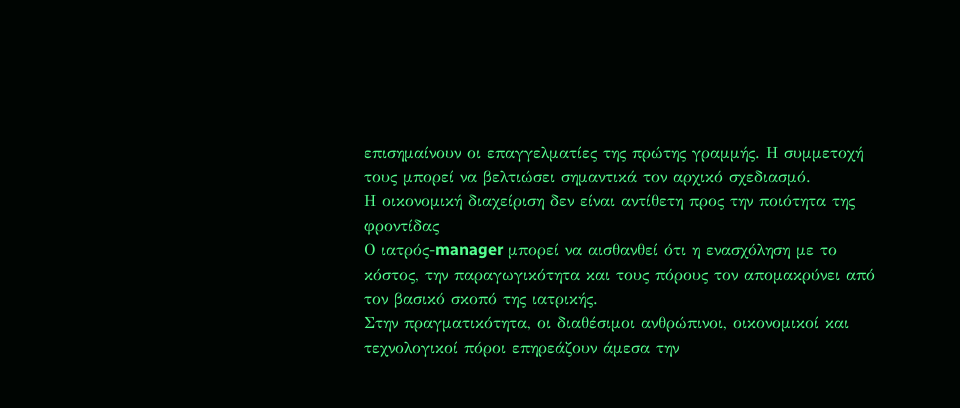επισημαίνουν οι επαγγελματίες της πρώτης γραμμής. Η συμμετοχή τους μπορεί να βελτιώσει σημαντικά τον αρχικό σχεδιασμό.
Η οικονομική διαχείριση δεν είναι αντίθετη προς την ποιότητα της φροντίδας
Ο ιατρός-manager μπορεί να αισθανθεί ότι η ενασχόληση με το κόστος, την παραγωγικότητα και τους πόρους τον απομακρύνει από τον βασικό σκοπό της ιατρικής.
Στην πραγματικότητα, οι διαθέσιμοι ανθρώπινοι, οικονομικοί και τεχνολογικοί πόροι επηρεάζουν άμεσα την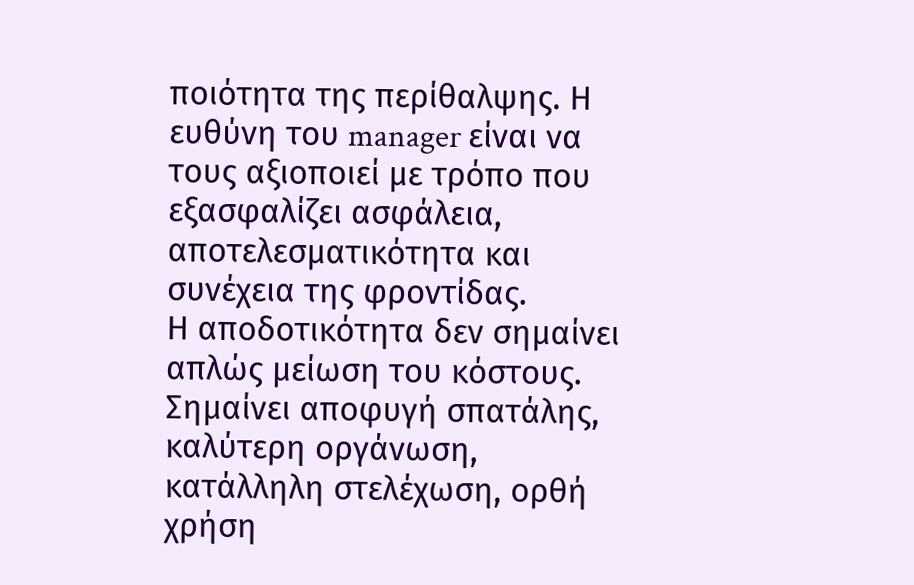ποιότητα της περίθαλψης. Η ευθύνη του manager είναι να τους αξιοποιεί με τρόπο που εξασφαλίζει ασφάλεια, αποτελεσματικότητα και συνέχεια της φροντίδας.
Η αποδοτικότητα δεν σημαίνει απλώς μείωση του κόστους. Σημαίνει αποφυγή σπατάλης, καλύτερη οργάνωση, κατάλληλη στελέχωση, ορθή χρήση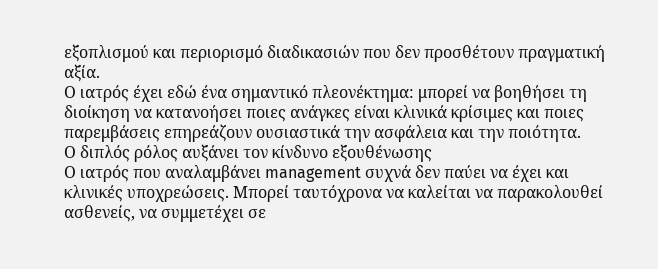εξοπλισμού και περιορισμό διαδικασιών που δεν προσθέτουν πραγματική αξία.
Ο ιατρός έχει εδώ ένα σημαντικό πλεονέκτημα: μπορεί να βοηθήσει τη διοίκηση να κατανοήσει ποιες ανάγκες είναι κλινικά κρίσιμες και ποιες παρεμβάσεις επηρεάζουν ουσιαστικά την ασφάλεια και την ποιότητα.
Ο διπλός ρόλος αυξάνει τον κίνδυνο εξουθένωσης
Ο ιατρός που αναλαμβάνει management συχνά δεν παύει να έχει και κλινικές υποχρεώσεις. Μπορεί ταυτόχρονα να καλείται να παρακολουθεί ασθενείς, να συμμετέχει σε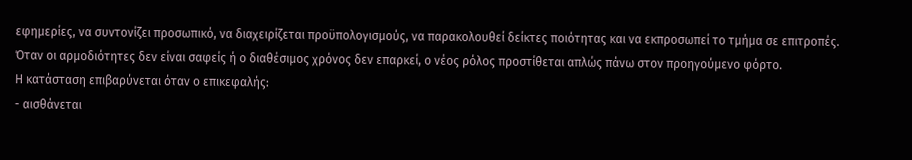εφημερίες, να συντονίζει προσωπικό, να διαχειρίζεται προϋπολογισμούς, να παρακολουθεί δείκτες ποιότητας και να εκπροσωπεί το τμήμα σε επιτροπές.
Όταν οι αρμοδιότητες δεν είναι σαφείς ή ο διαθέσιμος χρόνος δεν επαρκεί, ο νέος ρόλος προστίθεται απλώς πάνω στον προηγούμενο φόρτο.
Η κατάσταση επιβαρύνεται όταν ο επικεφαλής:
- αισθάνεται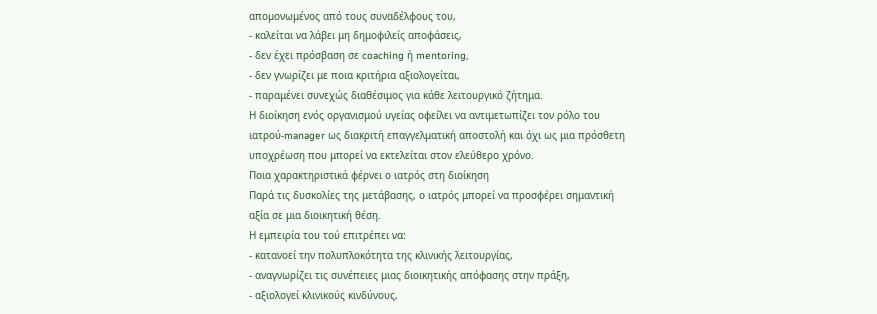απομονωμένος από τους συναδέλφους του,
- καλείται να λάβει μη δημοφιλείς αποφάσεις,
- δεν έχει πρόσβαση σε coaching ή mentoring,
- δεν γνωρίζει με ποια κριτήρια αξιολογείται,
- παραμένει συνεχώς διαθέσιμος για κάθε λειτουργικό ζήτημα.
Η διοίκηση ενός οργανισμού υγείας οφείλει να αντιμετωπίζει τον ρόλο του ιατρού-manager ως διακριτή επαγγελματική αποστολή και όχι ως μια πρόσθετη υποχρέωση που μπορεί να εκτελείται στον ελεύθερο χρόνο.
Ποια χαρακτηριστικά φέρνει ο ιατρός στη διοίκηση
Παρά τις δυσκολίες της μετάβασης, ο ιατρός μπορεί να προσφέρει σημαντική αξία σε μια διοικητική θέση.
Η εμπειρία του τού επιτρέπει να:
- κατανοεί την πολυπλοκότητα της κλινικής λειτουργίας,
- αναγνωρίζει τις συνέπειες μιας διοικητικής απόφασης στην πράξη,
- αξιολογεί κλινικούς κινδύνους,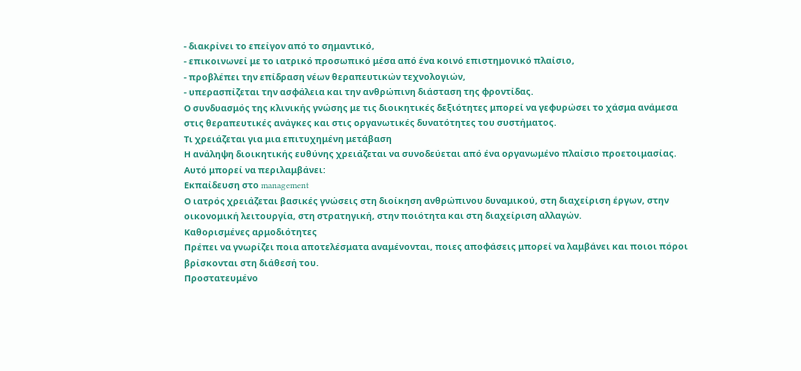- διακρίνει το επείγον από το σημαντικό,
- επικοινωνεί με το ιατρικό προσωπικό μέσα από ένα κοινό επιστημονικό πλαίσιο,
- προβλέπει την επίδραση νέων θεραπευτικών τεχνολογιών,
- υπερασπίζεται την ασφάλεια και την ανθρώπινη διάσταση της φροντίδας.
Ο συνδυασμός της κλινικής γνώσης με τις διοικητικές δεξιότητες μπορεί να γεφυρώσει το χάσμα ανάμεσα στις θεραπευτικές ανάγκες και στις οργανωτικές δυνατότητες του συστήματος.
Τι χρειάζεται για μια επιτυχημένη μετάβαση
Η ανάληψη διοικητικής ευθύνης χρειάζεται να συνοδεύεται από ένα οργανωμένο πλαίσιο προετοιμασίας.
Αυτό μπορεί να περιλαμβάνει:
Εκπαίδευση στο management
Ο ιατρός χρειάζεται βασικές γνώσεις στη διοίκηση ανθρώπινου δυναμικού, στη διαχείριση έργων, στην οικονομική λειτουργία, στη στρατηγική, στην ποιότητα και στη διαχείριση αλλαγών.
Καθορισμένες αρμοδιότητες
Πρέπει να γνωρίζει ποια αποτελέσματα αναμένονται, ποιες αποφάσεις μπορεί να λαμβάνει και ποιοι πόροι βρίσκονται στη διάθεσή του.
Προστατευμένο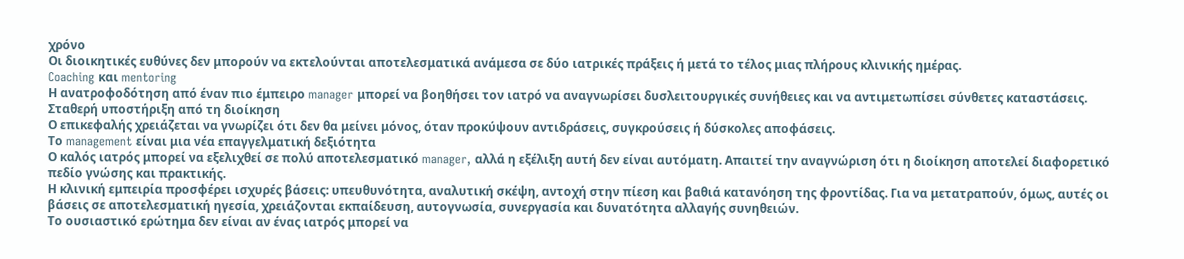χρόνο
Οι διοικητικές ευθύνες δεν μπορούν να εκτελούνται αποτελεσματικά ανάμεσα σε δύο ιατρικές πράξεις ή μετά το τέλος μιας πλήρους κλινικής ημέρας.
Coaching και mentoring
Η ανατροφοδότηση από έναν πιο έμπειρο manager μπορεί να βοηθήσει τον ιατρό να αναγνωρίσει δυσλειτουργικές συνήθειες και να αντιμετωπίσει σύνθετες καταστάσεις.
Σταθερή υποστήριξη από τη διοίκηση
Ο επικεφαλής χρειάζεται να γνωρίζει ότι δεν θα μείνει μόνος, όταν προκύψουν αντιδράσεις, συγκρούσεις ή δύσκολες αποφάσεις.
Το management είναι μια νέα επαγγελματική δεξιότητα
Ο καλός ιατρός μπορεί να εξελιχθεί σε πολύ αποτελεσματικό manager, αλλά η εξέλιξη αυτή δεν είναι αυτόματη. Απαιτεί την αναγνώριση ότι η διοίκηση αποτελεί διαφορετικό πεδίο γνώσης και πρακτικής.
Η κλινική εμπειρία προσφέρει ισχυρές βάσεις: υπευθυνότητα, αναλυτική σκέψη, αντοχή στην πίεση και βαθιά κατανόηση της φροντίδας. Για να μετατραπούν, όμως, αυτές οι βάσεις σε αποτελεσματική ηγεσία, χρειάζονται εκπαίδευση, αυτογνωσία, συνεργασία και δυνατότητα αλλαγής συνηθειών.
Το ουσιαστικό ερώτημα δεν είναι αν ένας ιατρός μπορεί να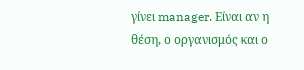γίνει manager. Είναι αν η θέση, ο οργανισμός και ο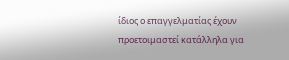ίδιος ο επαγγελματίας έχουν προετοιμαστεί κατάλληλα για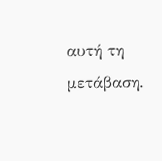αυτή τη μετάβαση.